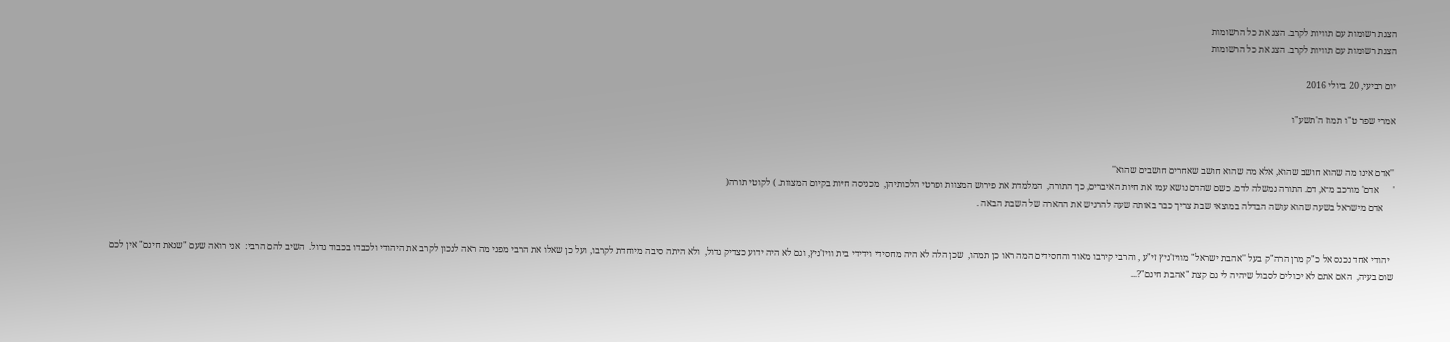הצגת רשומות עם תוויות לקרב. הצג את כל הרשומות
הצגת רשומות עם תוויות לקרב. הצג את כל הרשומות

יום רביעי, 20 ביולי 2016

אמרי שפר ט"ו תמוז ה'תשע"ו


''אדם אינו מה שהוא חושב שהוא, אלא מה שהוא חושב שאחרים חושבים שהוא''
'      אדם' מורכב מ־א, דם. התורה נמשלה לדם. כשם שהדם נושא עמו את חיּות האיברים, כך התורה,  המלמדת את פירוש המצוות ופרטי הלכותיהן,  מכניסה חיּות בקיום המצוות. ) לקוטי תורה(
     אדם מישראל בשעה שהוא עושה הבדלה במוצאי שבת צריך כבר באותה שעה להרגיש את ההארה של השבת הבאה .


  יהודי אחד נכנס אל כ"ק מרן הרה"ק בעל ''אהבת ישראל" מוויז'ניץ זי"ע , והרבי קירבו מאוד והחסידים המה ראו כן תמהו,  שכן הלה לא היה מחסידי וידידי בית וויז'ניץ, וגם לא היה ידוע כצדיק גדול,  ולא היתה סיבה מיוחדת לקרבו, ועל כן שאלו את הרבי מפני מה ראה לנכון לקרב את היהודי ולכבדו בכבוד גדול.  השיב להם הרבי:  אני רואה שעם "שנאת חינם" אין לכם שום בעיה,  האם אתם לא יכולים לסבול שיהיה לי גם קצת "אהבת חינם"?...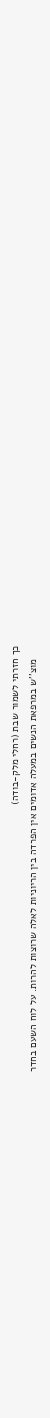כך חזרתי לשמור שבת (רחלי מלק-בודה)
     מוצ''ש במרפאת הנשים במעלה אדומים אין הפרדה בין הריוניות לאלה שרוצות להרות. על לוח השעם בחדר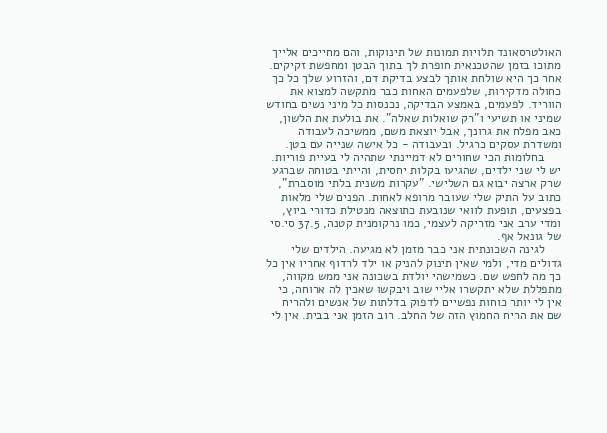האולטרסאונד תלויות תמונות של תינוקות, והם מחייכים אלייך מתוכו בזמן שהטכנאית חופרת לך בתוך הבטן ומחפשת זקיקים. אחר כך היא שולחת אותך לבצע בדיקת דם, והזרוע שלך כל כך כחולה מדקירות, שלפעמים האחות כבר מתקשה למצוא את הווריד. לפעמים, באמצע הבדיקה, נכנסות כל מיני נשים בחודש שמיני או תשיעי ו"רק שואלות שאלה". את בולעת את הלשון, כאב מפלח את גרונך, אבל יוצאת משם, ממשיכה לעבודה ומשדרת עסקים כרגיל. ובעבודה - כל אישה שנייה עם בטן.
     בחלומות הכי שחורים לא דמיינתי שתהיה לי בעיית פוריות. יש לי שני ילדים, שהגיעו בקלות יחסית, והייתי בטוחה שברגע שרק ארצה יבוא גם השלישי. "עקרות משנית בלתי מוסברת", כתוב על התיק שלי שעובר מרופא לאחות. הפנים שלי מלאות בפצעים, תופעת לוואי שנובעת כתוצאה מנטילת כדורי ביוץ, ומדי ערב אני מזריקה לעצמי, כמו נרקומנית קטנה, 37.5 סי.סי של גונאל אף.
     לגינה השכונתית אני כבר מזמן לא מגיעה. הילדים שלי גדולים מדי, ולמי שאין תינוק להניק או ילד לרדוף אחריו אין כל כך מה לחפש שם. כשמישהי יולדת בשכונה אני ממש מקווה, מתפללת שלא יתקשרו אליי שוב ויבקשו שאכין לה ארוחה, כי אין לי יותר כוחות נפשיים לדפוק בדלתות של אנשים ולהריח שם את הריח החמוץ הזה של החלב. רוב הזמן אני בבית. אין לי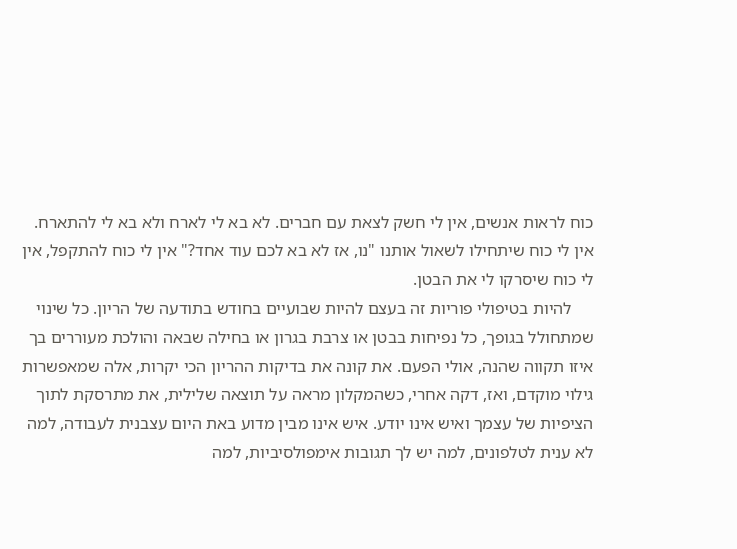כוח לראות אנשים, אין לי חשק לצאת עם חברים. לא בא לי לארח ולא בא לי להתארח. אין לי כוח שיתחילו לשאול אותנו "נו, אז לא בא לכם עוד אחד?" אין לי כוח להתקפל, אין לי כוח שיסרקו לי את הבטן.
     להיות בטיפולי פוריות זה בעצם להיות שבועיים בחודש בתודעה של הריון. כל שינוי שמתחולל בגופך, כל נפיחות בבטן או צרבת בגרון או בחילה שבאה והולכת מעוררים בך איזו תקווה שהנה, אולי הפעם. את קונה את בדיקות ההריון הכי יקרות, אלה שמאפשרות גילוי מוקדם, ואז, דקה אחרי, כשהמקלון מראה על תוצאה שלילית, את מתרסקת לתוך הציפיות של עצמך ואיש אינו יודע. איש אינו מבין מדוע באת היום עצבנית לעבודה, למה לא ענית לטלפונים, למה יש לך תגובות אימפולסיביות, למה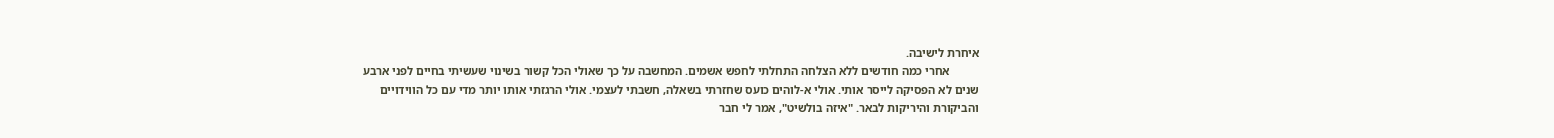איחרת לישיבה.
          אחרי כמה חודשים ללא הצלחה התחלתי לחפש אשמים. המחשבה על כך שאולי הכל קשור בשינוי שעשיתי בחיים לפני ארבע שנים לא הפסיקה לייסר אותי. אולי א-לוהים כועס שחזרתי בשאלה, חשבתי לעצמי. אולי הרגזתי אותו יותר מדי עם כל הווידויים והביקורת והיריקות לבאר. "איזה בולשיט", אמר לי חבר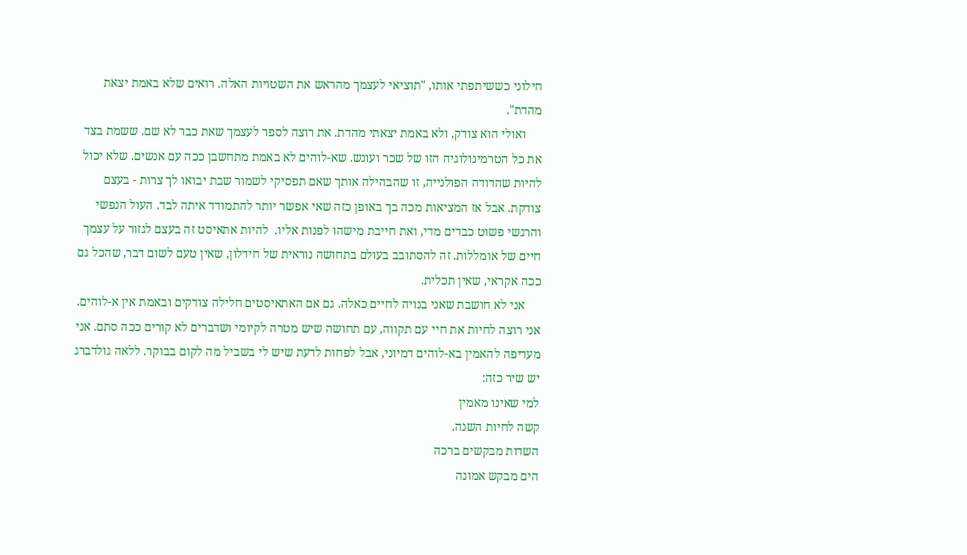חילוני כששיתפתי אותו, "תוציאי לעצמך מהראש את השטויות האלה. רואים שלא באמת יצאת מהדת".
     ואולי הוא צודק, ולא באמת יצאתי מהדת. את רוצה לספר לעצמך שאת כבר לא שם. ששמת בצד את כל הטרמינולוגיה הזו של שכר ועונש. שא-לוהים לא באמת מתחשבן ככה עם אנשים. שלא יכול להיות שהדודה הפולנייה, זו שהבהילה אותך שאם תפסיקי לשמור שבת יבואו לך צרות - בעצם צודקת. אבל אז המציאות מכה בך באופן כזה שאי אפשר יותר להתמודד איתה לבד. העול הנפשי והרגשי פשוט כבדים מדי, ואת חייבת מישהו לפנות אליו.  להיות אתאיסט זה בעצם לגזור על עצמך חיים של אומללות. זה להסתובב בעולם בתחושה נוראית של חידלון, שאין טעם לשום דבר, שהכל גם ככה אקראי, שאין תכלית.
     אני לא חושבת שאני בנויה לחיים כאלה. גם אם האתאיסטים חלילה צודקים ובאמת אין א-לוהים.  אני רוצה לחיות את חיי עם תקווה, עם תחושה שיש מטרה לקיומי ושדברים לא קורים ככה סתם. אני מעדיפה להאמין בא-לוהים דמיוני, אבל לפחות לדעת שיש לי בשביל מה לקום בבוקר. ללאה גולדברג יש שיר כזה:
למי שאינו מאמין
קשה לחיות השנה.
השדות מבקשים ברכה
הים מבקש אמונה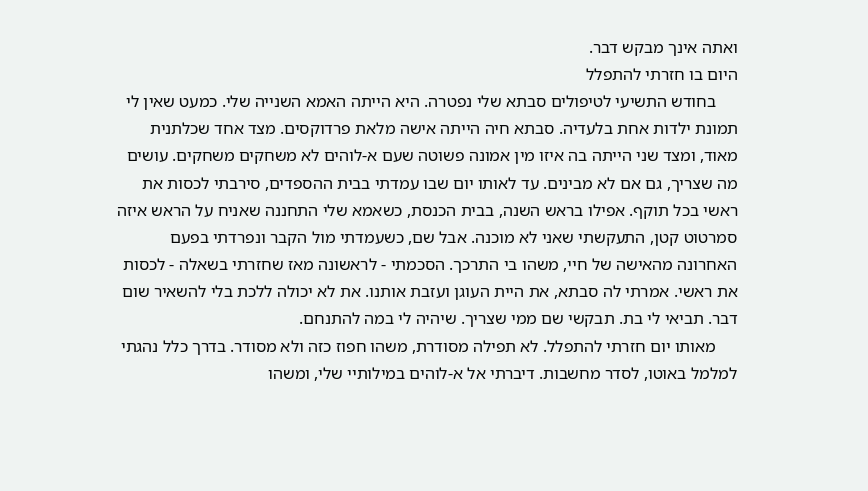ואתה אינך מבקש דבר.
היום בו חזרתי להתפלל
     בחודש התשיעי לטיפולים סבתא שלי נפטרה. היא הייתה האמא השנייה שלי. כמעט שאין לי תמונת ילדות אחת בלעדיה. סבתא חיה הייתה אישה מלאת פרדוקסים. מצד אחד שכלתנית מאוד, ומצד שני הייתה בה איזו מין אמונה פשוטה שעם א-לוהים לא משחקים משחקים. עושים מה שצריך, גם אם לא מבינים. עד לאותו יום שבו עמדתי בבית ההספדים, סירבתי לכסות את ראשי בכל תוקף. אפילו בראש השנה, בבית הכנסת, כשאמא שלי התחננה שאניח על הראש איזה סמרטוט קטן, התעקשתי שאני לא מוכנה. אבל שם, כשעמדתי מול הקבר ונפרדתי בפעם האחרונה מהאישה של חיי, משהו בי התרכך. הסכמתי - לראשונה מאז שחזרתי בשאלה - לכסות את ראשי. אמרתי לה סבתא, את היית העוגן ועזבת אותנו. את לא יכולה ללכת בלי להשאיר שום דבר. תביאי לי בת. תבקשי שם ממי שצריך. שיהיה לי במה להתנחם.
     מאותו יום חזרתי להתפלל. לא תפילה מסודרת, משהו חפוז כזה ולא מסודר. בדרך כלל נהגתי למלמל באוטו, לסדר מחשבות. דיברתי אל א-לוהים במילותיי שלי, ומשהו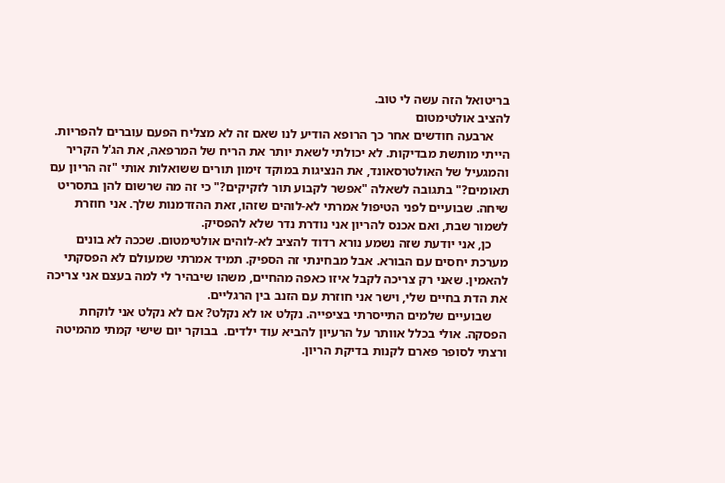בריטואל הזה עשה לי טוב.
להציב אולטימטום
     ארבעה חודשים אחר כך הרופא הודיע לנו שאם זה לא מצליח הפעם עוברים להפריות. הייתי מותשת מבדיקות. לא יכולתי לשאת יותר את הריח של המרפאה, את הג'ל הקריר והמגעיל של האולטרסאונד, את הנציגות במוקד זימון תורים ששואלות אותי "זה הריון עם תאומים?" בתגובה לשאלה "אפשר לקבוע תור לזקיקים?" כי זה מה שרשום להן בתסריט שיחה. שבועיים לפני הטיפול אמרתי לא-לוהים שזהו, זאת ההזדמנות שלך. אני חוזרת לשמור שבת, ואם אכנס להריון אני נודרת נדר שלא להפסיק.
     כן, אני יודעת שזה נשמע נורא רדוד להציב לא-לוהים אולטימטום. שככה לא בונים מערכת יחסים עם הבורא. אבל מבחינתי זה הספיק. תמיד אמרתי שמעולם לא הפסקתי להאמין. שאני רק צריכה לקבל איזו כאפה מהחיים, משהו שיבהיר לי למה בעצם אני צריכה את הדת בחיים שלי, וישר אני חוזרת עם הזנב בין הרגליים.
     שבועיים שלמים התייסרתי בציפייה. נקלט או לא נקלט? אם לא נקלט אני לוקחת הפסקה. אולי בכלל אוותר על הרעיון להביא עוד ילדים.  בבוקר יום שישי קמתי מהמיטה ורצתי לסופר פארם לקנות בדיקת הריון.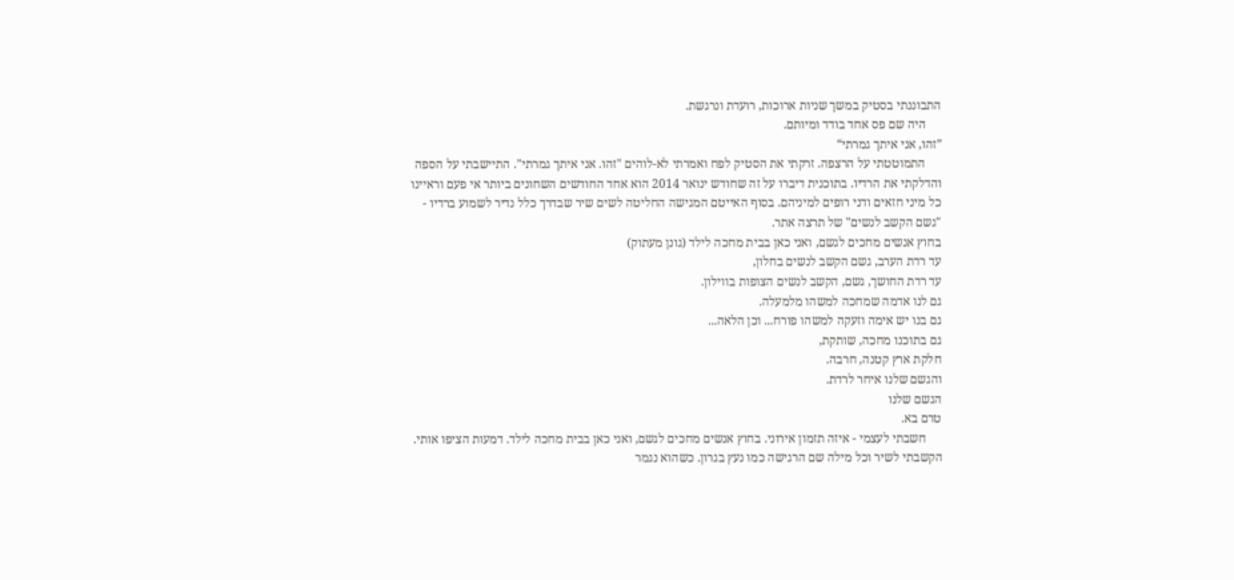התבוננתי בסטיק במשך שניות ארוכות, רועדת ונרגשת.
     היה שם פס אחד בודד ומיותם.
”זהו, אני איתך גמרתי“
     התמוטטתי על הרצפה. זרקתי את הסטיק לפח ואמרתי לא-לוהים "זהו. אני איתך גמרתי". התיישבתי על הספה והדלקתי את הרדיו. בתוכנית דיברו על זה שחודש ינואר 2014 הוא אחד החודשים השחונים ביותר אי פעם וראיינו כל מיני חזאים ודני רופים למיניהם. בסוף האייטם המגישה החליטה לשים שיר שבדרך כלל נדיר לשמוע ברדיו - "גשם הקשב לנשים" של תרצה אתר.
בחוץ אנשים מחכים לגשם, ואני כאן בבית מחכה לילד (גונן מעתוק)
עד רדת הערב, גשם הקשב לנשים בחלון,
עד רדת החושך, גשם, הקשב לנשים הצופות בווילון.
גם לנו אדמה שמחכה למשהו מלמעלה.
גם בנו יש אימה וזעקה למשהו פורח... וכן הלאה...
גם בתוכנו מחכה, שותקת,
חלקת ארץ קטנה, חרבה.
והגשם שלנו איחר לרדת.
הגשם שלנו
טרם בא.
     חשבתי לעצמי - איזה תזמון אירוני. בחוץ אנשים מחכים לגשם, ואני כאן בבית מחכה לילד. דמעות הציפו אותי. הקשבתי לשיר וכל מילה שם הרגישה כמו נעץ בגרון. כשהוא נגמר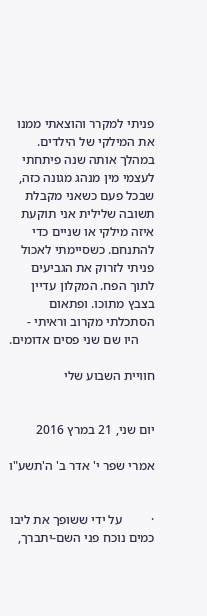פניתי למקרר והוצאתי ממנו את המילקי של הילדים. במהלך אותה שנה פיתחתי לעצמי מין מנהג מגונה כזה, שבכל פעם כשאני מקבלת תשובה שלילית אני תוקעת איזה מילקי או שניים כדי להתנחם. כשסיימתי לאכול פניתי לזרוק את הגביעים לתוך הפח. המקלון עדיין בצבץ מתוכו. ופתאום הסתכלתי מקרוב וראיתי -
     היו שם שני פסים אדומים.

חוויית השבוע שלי


יום שני, 21 במרץ 2016

אמרי שפר י' אדר ב' ה'תשע"ו


·         על ידי ששופך את ליבו כמים נוכח פני השם-יתברך,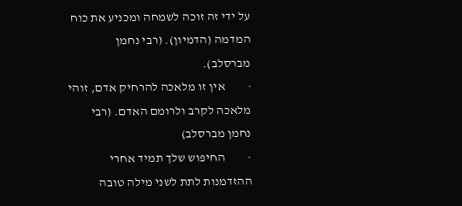על ידי זה זוכה לשמחה ומכניע את כוח המדמה (הדמיון). (רבי נחמן מברסלב).
·         אין זו מלאכה להרחיק אדם, זוהי מלאכה לקרב ולרומם האדם. (רבי נחמן מברסלב)
·         החיפוש שלך תמיד אחרי ההזדמנות לתת לשני מילה טובה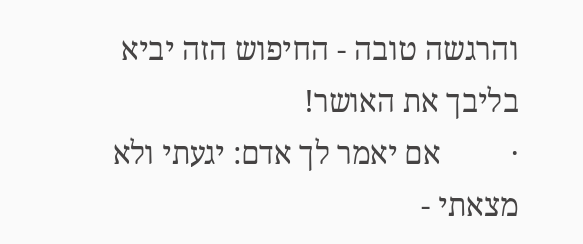והרגשה טובה - החיפוש הזה יביא בליבך את האושר!
·         אם יאמר לך אדם: יגעתי ולא מצאתי -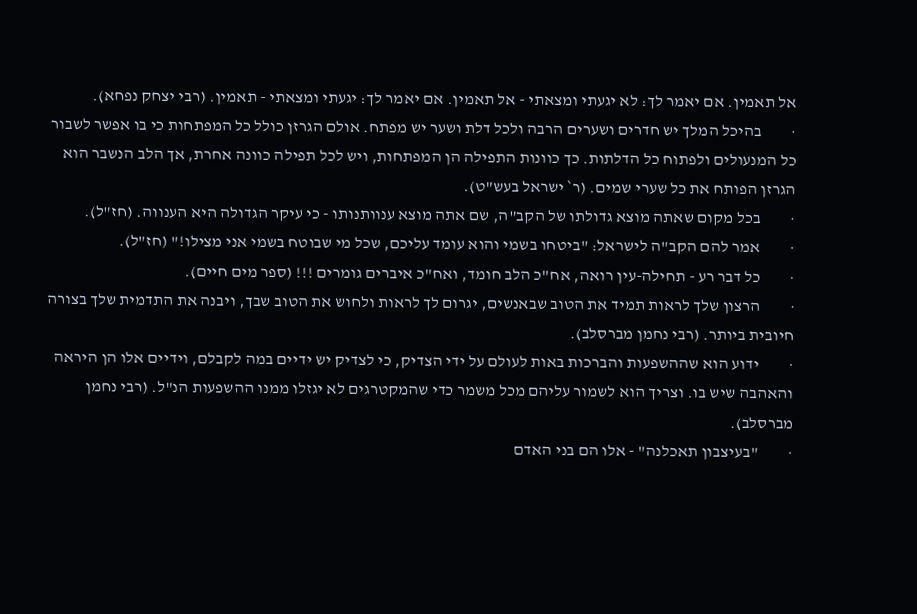אל תאמין. אם יאמר לך: לא יגעתי ומצאתי - אל תאמין. אם יאמר לך: יגעתי ומצאתי - תאמין. (רבי יצחק נפחא).
·         בהיכל המלך יש חדרים ושערים הרבה ולכל דלת ושער יש מפתח. אולם הגרזן כולל כל המפתחות כי בו אפשר לשבור כל המנעולים ולפתוח כל הדלתות. כך כוונות התפילה הן המפתחות, ויש לכל תפילה כוונה אחרת, אך הלב הנשבר הוא הגרזן הפותח את כל שערי שמים. (ר` ישראל בעש"ט).
·         בכל מקום שאתה מוצא גדולתו של הקב"ה, שם אתה מוצא ענוותנותו - כי עיקר הגדולה היא הענווה. (חז"ל).
·         אמר להם הקב"ה לישראל: "ביטחו בשמי והוא עומד עליכם, שכל מי שבוטח בשמי אני מצילו!" (חז"ל).
·         כל דבר רע - תחילה-עין רואה, אח"כ הלב חומד, ואח"כ איברים גומרים !!! (ספר מים חיים).
·         הרצון שלך לראות תמיד את הטוב שבאנשים, יגרום לך לראות ולחוש את הטוב שבך, ויבנה את התדמית שלך בצורה חיובית ביותר. (רבי נחמן מברסלב).
·         ידוע הוא שההשפעות והברכות באות לעולם על ידי הצדיק, כי לצדיק יש ידיים במה לקבלם, וידיים אלו הן היראה והאהבה שיש בו. וצריך הוא לשמור עליהם מכל משמר כדי שהמקטרגים לא יגזלו ממנו ההשפעות הנ"ל. (רבי נחמן מברסלב).
·         "בעיצבון תאכלנה" - אלו הם בני האדם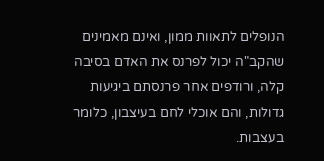הנופלים לתאוות ממון, ואינם מאמינים שהקב"ה יכול לפרנס את האדם בסיבה קלה, ורודפים אחר פרנסתם ביגיעות גדולות, והם אוכלי לחם בעיצבון, כלומר בעצבות.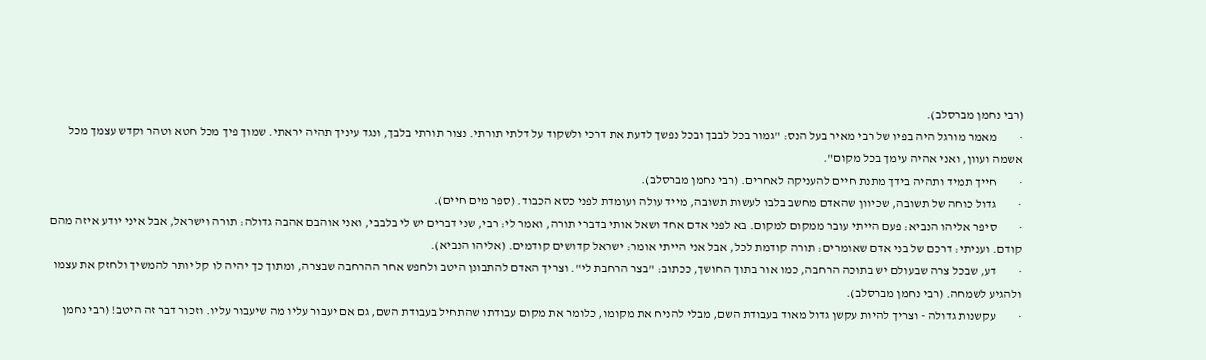(רבי נחמן מברסלב).
·         מאמר מורגל היה בפיו של רבי מאיר בעל הנס: "גמור בכל לבבך ובכל נפשך לדעת את דרכי ולשקוד על דלתי תורתי. נצור תורתי בלבך, ונגד עיניך תהיה יראתי. שמוך פיך מכל חטא וטהר וקדש עצמך מכל אשמה ועוון, ואני אהיה עימך בכל מקום".
·         חייך תמיד ותהיה בידך מתנת חיים להעניקה לאחרים. (רבי נחמן מברסלב).
·         גדול כוחה של תשובה, שכיוון שהאדם מחשב בלבו לעשות תשובה, מייד עולה ועומדת לפני כסא הכבוד. (ספר מים חיים).
·         סיפר אליהו הנביא: פעם הייתי עובר ממקום למקום. בא לפני אדם אחד ושאל אותי בדברי תורה, ואמר לי: רבי, שני דברים יש לי בלבבי, ואני אוהבם אהבה גדולה: תורה וישראל, אבל איני יודע איזה מהם קודם. ועניתי: דרכם של בני אדם שאומרים: תורה קודמת לכל, אבל אני הייתי אומר: ישראל קדושים קודמים. (אליהו הנביא).
·         דע, שבכל צרה שבעולם יש בתוכה הרחבה, כמו אור בתוך החושך, ככתוב: "בצר הרחבת לי". וצריך האדם להתבונן היטב ולחפש אחר ההרחבה שבצרה, ומתוך כך יהיה לו קל יותר להמשיך ולחזק את עצמו ולהגיע לשמחה. (רבי נחמן מברסלב).
·         עקשנות גדולה - וצריך להיות עקשן גדול מאוד בעבודת השם, מבלי להניח את מקומו, כלומר את מקום עבודתו שהתחיל בעבודת השם, גם אם יעבור עליו מה שיעבור עליו. וזכור דבר זה היטב! (רבי נחמן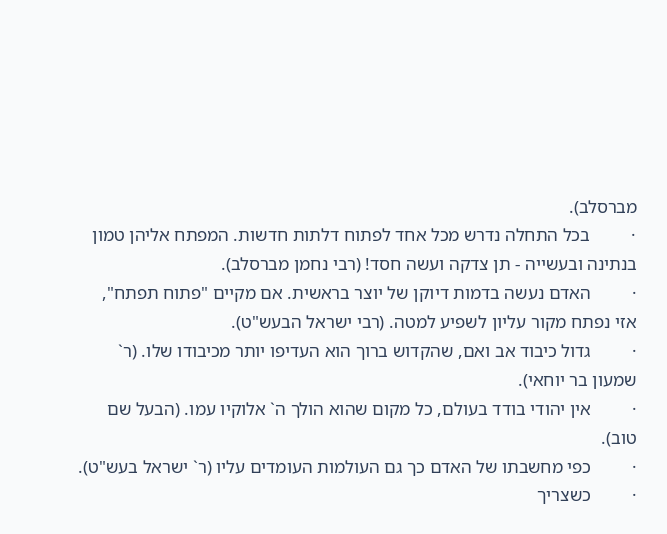מברסלב).
·         בכל התחלה נדרש מכל אחד לפתוח דלתות חדשות. המפתח אליהן טמון בנתינה ובעשייה - תן צדקה ועשה חסד! (רבי נחמן מברסלב).
·         האדם נעשה בדמות דיוקן של יוצר בראשית. אם מקיים "פתוח תפתח", אזי נפתח מקור עליון לשפיע למטה. (רבי ישראל הבעש"ט).
·         גדול כיבוד אב ואם, שהקדוש ברוך הוא העדיפו יותר מכיבודו שלו. (ר` שמעון בר יוחאי).
·         אין יהודי בודד בעולם, כל מקום שהוא הולך ה` אלוקיו עמו. (הבעל שם טוב).
·         כפי מחשבתו של האדם כך גם העולמות העומדים עליו (ר` ישראל בעש"ט).
·         כשצריך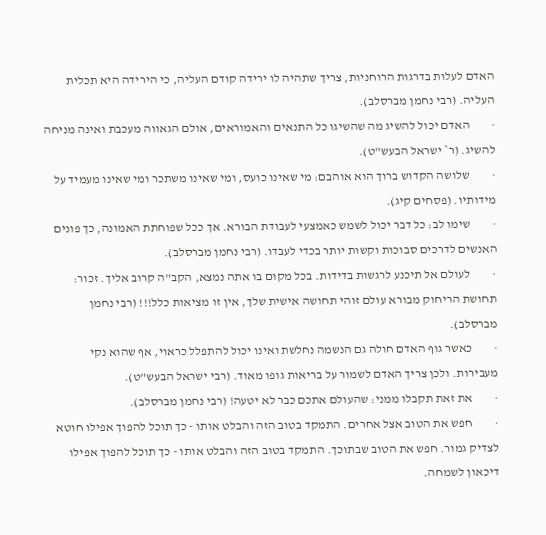האדם לעלות בדרגות הרוחניות, צריך שתהיה לו ירידה קודם העליה, כי הירידה היא תכלית העליה. (רבי נחמן מברסלב).
·         האדם יכול להשיג מה שהשיגו כל התנאים והאמוראים, אולם הגאווה מעכבת ואינה מניחה להשיג. (ר` ישראל הבעש"ט).
·         שלושה הקדוש ברוך הוא אוהבם: מי שאינו כועס, ומי שאינו משתכר ומי שאינו מעמיד על מידותיו. (פסחים קיג).
·         שימו לב: כל דבר יכול לשמש כאמצעי לעבודת הבורא. אך ככל שפוחתת האמונה, כך פונים האנשים לדרכים סבוכות וקשות יותר בכדי לעבדו. (רבי נחמן מברסלב).
·         לעולם אל תיכנע לרגשות בדידות. בכל מקום בו אתה נמצא, הקב"ה קרוב אליך. זכור: תחושת הריחוק מבורא עולם זוהי תחושה אישית שלך, אין זו מציאות כלל!!! (רבי נחמן מברסלב).
·         כאשר גוף האדם חולה גם הנשמה נחלשת ואינו יכול להתפלל כראוי, אף שהוא נקי מעבירות. ולכן צריך האדם לשמור על בריאות גופו מאוד. (רבי ישראל הבעש"ט).
·         את זאת תקבלו ממני: שהעולם אתכם כבר לא יטעה! (רבי נחמן מברסלב).
·         חפש את הטוב אצל אחרים. התמקד בטוב הזה והבלט אותו - כך תוכל להפוך אפילו חוטא לצדיק גמור. חפש את הטוב שבתוכך. התמקד בטוב הזה והבלט אותו - כך תוכל להפוך אפילו דיכאון לשמחה.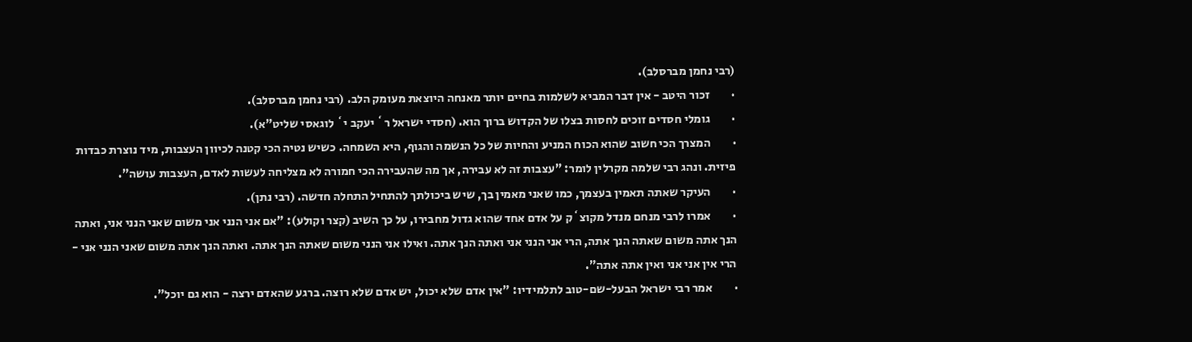(רבי נחמן מברסלב).
·         זכור היטב - אין דבר המביא לשלמות בחיים יותר מאנחה היוצאת מעומק הלב. (רבי נחמן מברסלב).
·         גומלי חסדים זוכים לחסות בצלו של הקדוש ברוך הוא. (חסדי ישראל ר` יעקב י` לוגאסי שליט"א).
·         המצרך הכי חשוב שהוא הכוח המניע והחיות של כל הנשמה והגוף, היא השמחה. כשיש נטיה הכי קטנה לכיוון העצבות, מיד נוצרת כבדות פיזית. ונהג רבי שלמה מקרלין לומר: "עצבות זה לא עבירה, אך מה שהעבירה הכי חמורה לא מצליחה לעשות לאדם, העצבות עושה".
·         העיקר שאתה תאמין בעצמך, כמו שאני מאמין בך, שיש ביכולתך להתחיל התחלה חדשה. (רבי נתן).
·         אמרו לרבי מנחם מנדל מקוצ`ק על אדם אחד שהוא גדול מחבירו, על כך השיב (קצר וקולע): "אם אני הנני אני משום שאני הנני אני, ואתה הנך אתה משום שאתה הנך אתה, הרי אני הנני אני ואתה הנך אתה. ואילו אני הנני משום שאתה הנך אתה. ואתה הנך אתה משום שאני הנני אני - הרי אין אני אני ואין אתה אתה".
·         אמר רבי ישראל הבעל-שם-טוב לתלמידיו: "אין אדם שלא יכול, יש אדם שלא רוצה. ברגע שהאדם ירצה - הוא גם יוכל".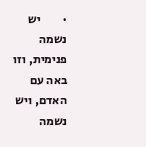·         יש נשמה פנימית, וזו באה עם האדם, ויש נשמה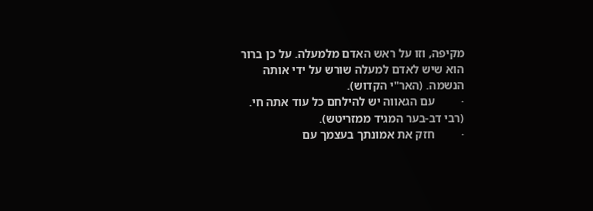מקיפה, וזו על ראש האדם מלמעלה. על כן ברור הוא שיש לאדם למעלה שורש על ידי אותה הנשמה. (האר"י הקדוש).
·         עם הגאווה יש להילחם כל עוד אתה חי. (רבי דב-בער המגיד ממזריטש).
·         חזק את אמונתך בעצמך עם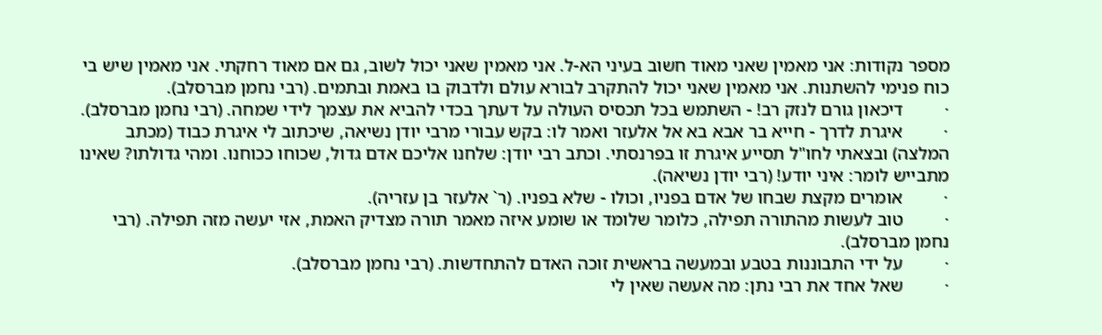מספר נקודות: אני מאמין שאני מאוד חשוב בעיני הא-ל. אני מאמין שאני יכול לשוב, גם אם מאוד רחקתי. אני מאמין שיש בי כוח פנימי להשתנות. אני מאמין שאני יכול להתקרב לבורא עולם ולדבוק בו באמת ובתמים. (רבי נחמן מברסלב).
·         דיכאון גורם לנזק רב! - השתמש בכל תכסיס העולה על דעתך בכדי להביא את עצמך לידי שמחה. (רבי נחמן מברסלב).
·         איגרת לדרך - חייא בר אבא בא אל אלעזר ואמר לו: בקש עבורי מרבי יודן נשיאה, שיכתוב לי איגרת כבוד (מכתב המלצה) ובצאתי לחו"ל תסייע איגרת זו בפרנסתי. וכתב רבי יודן: שלחנו אליכם אדם גדול, שכוחו ככוחנו. ומהי גדולתו? שאינו מתבייש לומר: איני יודע! (רבי יודן נשיאה).
·         אומרים מקצת שבחו של אדם בפניו, וכולו - שלא בפניו. (ר` אלעזר בן עזריה).
·         טוב לעשות מהתורה תפילה, כלומר שלומד או שומע איזה מאמר תורה מצדיק האמת, אזי יעשה מזה תפילה. (רבי נחמן מברסלב).
·         על ידי התבוננות בטבע ובמעשה בראשית זוכה האדם להתחדשות. (רבי נחמן מברסלב).
·         שאל אחד את רבי נתן: מה אעשה שאין לי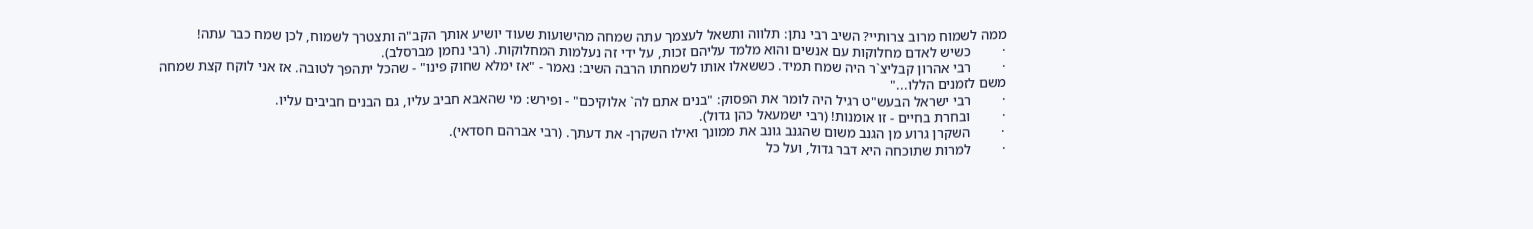ממה לשמוח מרוב צרותיי? השיב רבי נתן: תלווה ותשאל לעצמך עתה שמחה מהישועות שעוד יושיע אותך הקב"ה ותצטרך לשמוח, לכן שמח כבר עתה!
·         כשיש לאדם מחלוקות עם אנשים והוא מלמד עליהם זכות, על ידי זה נעלמות המחלוקות. (רבי נחמן מברסלב).
·         רבי אהרון קבליצ`ר היה שמח תמיד. כששאלו אותו לשמחתו הרבה השיב: נאמר - "אז ימלא שחוק פינו" - שהכל יתהפך לטובה. אז אני לוקח קצת שמחה משם לזמנים הללו..."
·         רבי ישראל הבעש"ט רגיל היה לומר את הפסוק: "בנים אתם לה` אלוקיכם" - ופירש: מי שהאבא חביב עליו, גם הבנים חביבים עליו.
·         ובחרת בחיים - זו אומנות! (רבי ישמעאל כהן גדול).
·         השקרן גרוע מן הגנב משום שהגנב גונב את ממונך ואילו השקרן- את דעתך. (רבי אברהם חסדאי).
·         למרות שתוכחה היא דבר גדול, ועל כל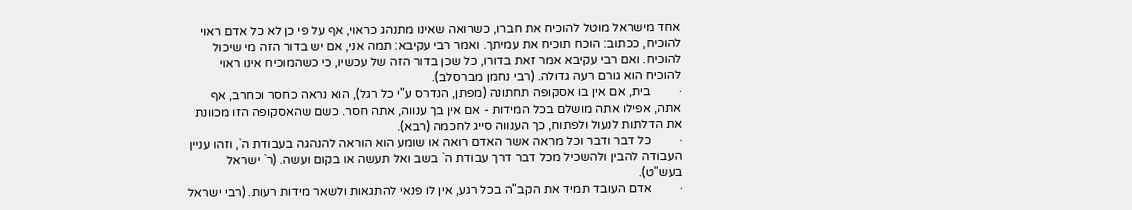אחד מישראל מוטל להוכיח את חברו, כשרואה שאינו מתנהג כראוי, אף על פי כן לא כל אדם ראוי להוכיח, ככתוב: הוכח תוכיח את עמיתך. ואמר רבי עקיבא: תמה אני, אם יש בדור הזה מי שיכול להוכיח. ואם רבי עקיבא אמר זאת בדורו, כל שכן בדור הזה של עכשיו, כי כשהמוכיח אינו ראוי להוכיח הוא גורם רעה גדולה. (רבי נחמן מברסלב).
·         בית, אם אין בו אסקופה תחתונה (מפתן, הנדרס ע"י כל רגל), הוא נראה כחסר וכחרב, אף אתה, אפילו אתה מושלם בכל המידות - אם אין בך ענווה, אתה חסר. כשם שהאסקופה הזו מכוונת את הדלתות לנעול ולפתוח, כך הענווה סייג לחכמה (רבא).
·         כל דבר ודבר וכל מראה אשר האדם רואה או שומע הוא הוראה להנהגה בעבודת ה`, וזהו עניין העבודה להבין ולהשכיל מכל דבר דרך עבודת ה` בשב ואל תעשה או בקום ועשה. (ר` ישראל בעש"ט).
·         אדם העובד תמיד את הקב"ה בכל רגע, אין לו פנאי להתגאות ולשאר מידות רעות. (רבי ישראל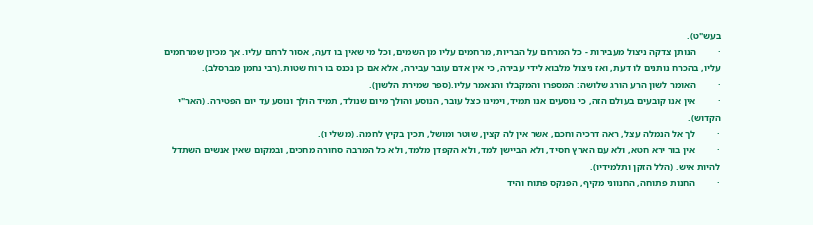בעש"ט).
·         הנותן צדקה ניצול מעבירות - כל המרחם על הבריות, מרחמים עליו מן השמים, וכל מי שאין בו דעה, אסור לרחם עליו. אך מכיון שמרחמים עליו, בהכרח נותנים לו דעת, ואז ניצול מלבוא לידי עבירה, כי אין אדם עובר עבירה, אלא אם כן נכנס בו רוח שטות.(רבי נחמן מברסלב).
·         האומר לשון הרע הורג שלושה: המספרו והמקבלו והנאמר עליו.(ספר שמירת הלשון).
·         אין אנו קובעים בעולם הזה, כי נוסעים אנו תמיד, וימינו כצל עובר, הנוסע והולך מיום שנולד, תמיד הולך ונוסע עד יום הפטירה. (האר"י הקדוש).
·         לך אל הנמלה עצל, ראה דרכיה וחכם, אשר אין לה קצין, שוטר ומושל, תכין בקיץ לחמה. (משלי ו).
·         אין בור ירא חטא, ולא עם הארץ חסיד, ולא הביישן למד, ולא הקפדן מלמד, ולא כל המרבה סחורה מחכים, ובמקום שאין אנשים השתדל להיות איש. (הלל הזקן ותלמידיו).
·         החנות פתוחה, החנווני מקיף, הפנקס פתוח והיד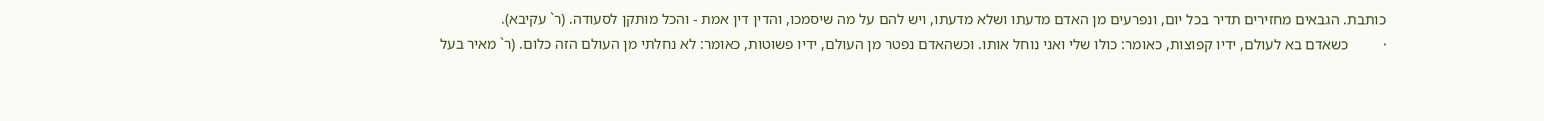כותבת. הגבאים מחזירים תדיר בכל יום, ונפרעים מן האדם מדעתו ושלא מדעתו, ויש להם על מה שיסמכו, והדין דין אמת - והכל מותקן לסעודה. (ר` עקיבא).
·         כשאדם בא לעולם, ידיו קפוצות, כאומר: כולו שלי ואני נוחל אותו. וכשהאדם נפטר מן העולם, ידיו פשוטות, כאומר: לא נחלתי מן העולם הזה כלום. (ר` מאיר בעל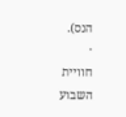הנס).
·         חוויית השבוע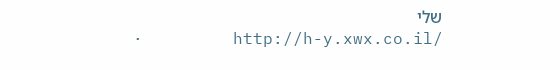שלי
·         http://h-y.xwx.co.il/